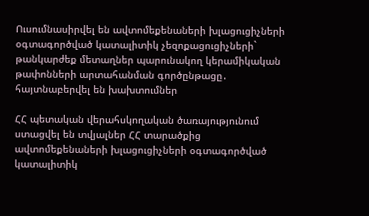Ուսումնասիրվել են ավտոմեքենաների խլացուցիչների օգտագործված կատալիտիկ չեզոքացուցիչների` թանկարժեք մետաղներ պարունակող կերամիկական թափոնների արտահանման գործընթացը․ հայտնաբերվել են խախտումներ

ՀՀ պետական վերահսկողական ծառայությունում ստացվել են տվյալներ ՀՀ տարածքից ավտոմեքենաների խլացուցիչների օգտագործված կատալիտիկ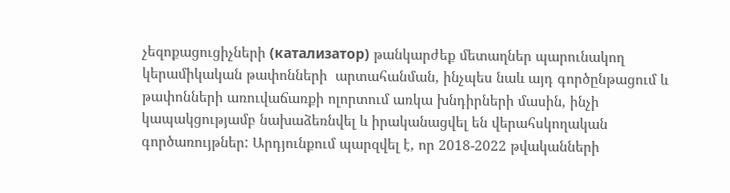չեզոքացուցիչների (катализатор) թանկարժեք մետաղներ պարունակող կերամիկական թափոնների  արտահանման, ինչպես նաև այդ գործընթացում և թափոնների առուվաճառքի ոլորտում առկա խնդիրների մասին, ինչի կապակցությամբ նախաձեռնվել և իրականացվել են վերահսկողական գործառույթներ: Արդյունքում պարզվել է, որ 2018-2022 թվականների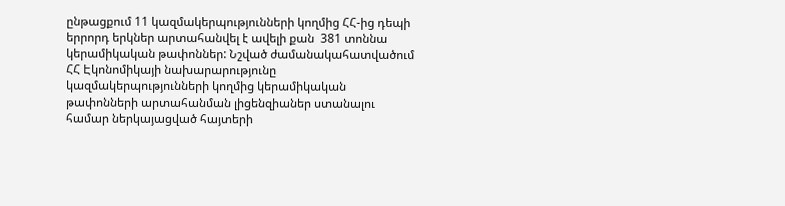ընթացքում 11 կազմակերպությունների կողմից ՀՀ-ից դեպի երրորդ երկներ արտահանվել է ավելի քան  381 տոննա կերամիկական թափոններ: Նշված ժամանակահատվածում ՀՀ Էկոնոմիկայի նախարարությունը կազմակերպությունների կողմից կերամիկական թափոնների արտահանման լիցենզիաներ ստանալու համար ներկայացված հայտերի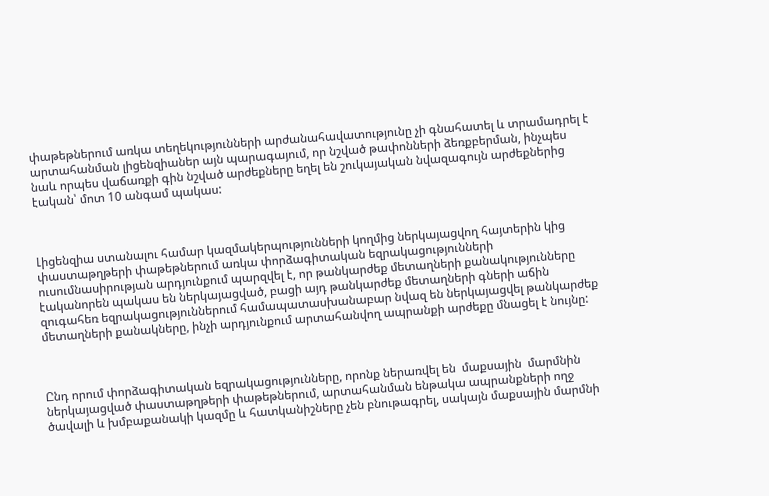փաթեթներում առկա տեղեկությունների արժանահավատությունը չի գնահատել և տրամադրել է արտահանման լիցենզիաներ այն պարագայում, որ նշված թափոնների ձեռքբերման, ինչպես նաև որպես վաճառքի գին նշված արժեքները եղել են շուկայական նվազագույն արժեքներից էական՝ մոտ 10 անգամ պակաս:



Լիցենզիա ստանալու համար կազմակերպությունների կողմից ներկայացվող հայտերին կից փաստաթղթերի փաթեթներում առկա փորձագիտական եզրակացությունների ուսումնասիրության արդյունքում պարզվել է, որ թանկարժեք մետաղների քանակությունները էականորեն պակաս են ներկայացված, բացի այդ թանկարժեք մետաղների գների աճին զուգահեռ եզրակացություններում համապատասխանաբար նվազ են ներկայացվել թանկարժեք մետաղների քանակները, ինչի արդյունքում արտահանվող ապրանքի արժեքը մնացել է նույնը:



Ընդ որում փորձագիտական եզրակացությունները, որոնք ներառվել են  մաքսային  մարմնին ներկայացված փաստաթղթերի փաթեթներում, արտահանման ենթակա ապրանքների ողջ ծավալի և խմբաքանակի կազմը և հատկանիշները չեն բնութագրել, սակայն մաքսային մարմնի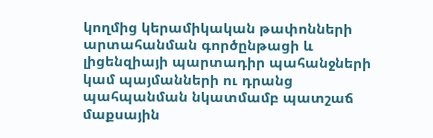կողմից կերամիկական թափոնների արտահանման գործընթացի և լիցենզիայի պարտադիր պահանջների կամ պայմանների ու դրանց պահպանման նկատմամբ պատշաճ մաքսային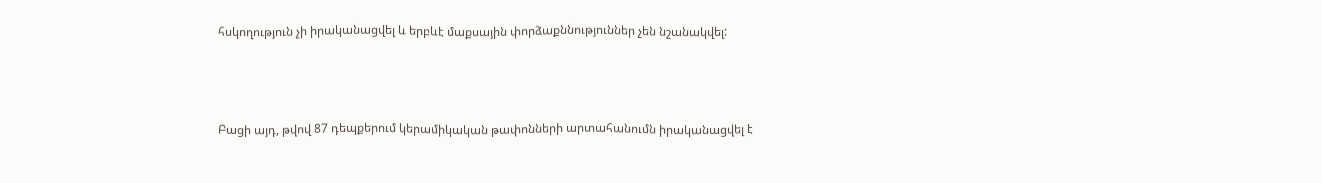հսկողություն չի իրականացվել և երբևէ մաքսային փորձաքննություններ չեն նշանակվել:



Բացի այդ, թվով 87 դեպքերում կերամիկական թափոնների արտահանումն իրականացվել է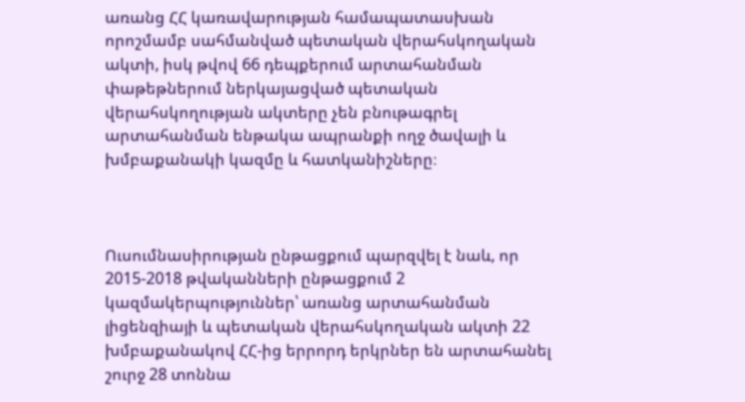առանց ՀՀ կառավարության համապատասխան որոշմամբ սահմանված պետական վերահսկողական ակտի, իսկ թվով 66 դեպքերում արտահանման փաթեթներում ներկայացված պետական վերահսկողության ակտերը չեն բնութագրել արտահանման ենթակա ապրանքի ողջ ծավալի և խմբաքանակի կազմը և հատկանիշները։



Ուսումնասիրության ընթացքում պարզվել է նաև, որ 2015-2018 թվականների ընթացքում 2 կազմակերպություններ՝ առանց արտահանման լիցենզիայի և պետական վերահսկողական ակտի 22 խմբաքանակով ՀՀ-ից երրորդ երկրներ են արտահանել շուրջ 28 տոննա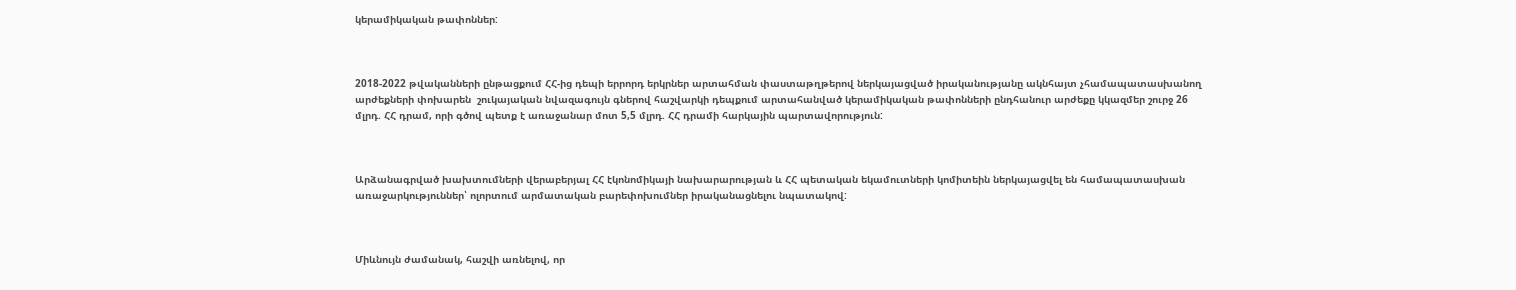կերամիկական թափոններ:



2018-2022 թվականների ընթացքում ՀՀ-ից դեպի երրորդ երկրներ արտահման փաստաթղթերով ներկայացված իրականությանը ակնհայտ չհամապատասխանող արժեքների փոխարեն  շուկայական նվազագույն գներով հաշվարկի դեպքում արտահանված կերամիկական թափոնների ընդհանուր արժեքը կկազմեր շուրջ 26 մլրդ. ՀՀ դրամ, որի գծով պետք է առաջանար մոտ 5,5 մլրդ. ՀՀ դրամի հարկային պարտավորություն:



Արձանագրված խախտումների վերաբերյալ ՀՀ էկոնոմիկայի նախարարության և ՀՀ պետական եկամուտների կոմիտեին ներկայացվել են համապատասխան առաջարկություններ՝ ոլորտում արմատական բարեփոխումներ իրականացնելու նպատակով:



Միևնույն ժամանակ, հաշվի առնելով, որ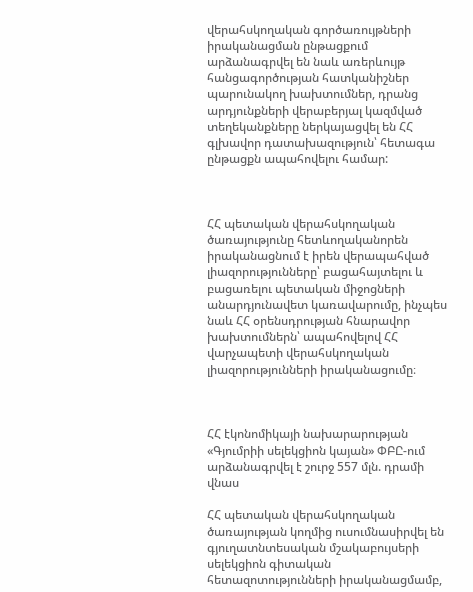վերահսկողական գործառույթների իրականացման ընթացքում արձանագրվել են նաև առերևույթ հանցագործության հատկանիշներ պարունակող խախտումներ, դրանց արդյունքների վերաբերյալ կազմված տեղեկանքները ներկայացվել են ՀՀ գլխավոր դատախազություն՝ հետագա ընթացքն ապահովելու համար:



ՀՀ պետական վերահսկողական ծառայությունը հետևողականորեն իրականացնում է իրեն վերապահված լիազորությունները՝ բացահայտելու և բացառելու պետական միջոցների անարդյունավետ կառավարումը, ինչպես նաև ՀՀ օրենսդրության հնարավոր խախտումներն՝ ապահովելով ՀՀ վարչապետի վերահսկողական լիազորությունների իրականացումը։



ՀՀ էկոնոմիկայի նախարարության «Գյումրիի սելեկցիոն կայան» ՓԲԸ-ում արձանագրվել է շուրջ 557 մլն. դրամի վնաս

ՀՀ պետական վերահսկողական ծառայության կողմից ուսումնասիրվել են գյուղատնտեսական մշակաբույսերի սելեկցիոն գիտական հետազոտությունների իրականացմամբ,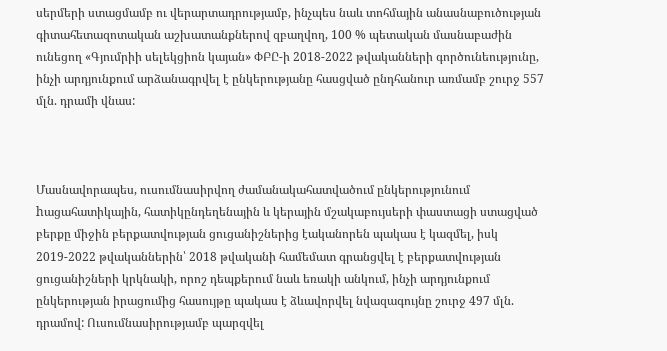սերմերի ստացմամբ ու վերարտադրությամբ, ինչպես նաև տոհմային անասնաբուծության գիտահետազոտական աշխատանքներով զբաղվող, 100 % պետական մասնաբաժին ունեցող «Գյումրիի սելեկցիոն կայան» ՓԲԸ-ի 2018-2022 թվականների գործունեությունը, ինչի արդյունքում արձանագրվել է ընկերությանը հասցված ընդհանուր առմամբ շուրջ 557 մլն. դրամի վնաս:



Մասնավորապես, ուսումնասիրվող ժամանակահատվածում ընկերությունում hացահատիկային, հատիկընդեղենային և կերային մշակաբույսերի փաստացի ստացված բերքը միջին բերքատվության ցուցանիշներից էականորեն պակաս է կազմել, իսկ 2019-2022 թվականներին՝ 2018 թվականի համեմատ գրանցվել է բերքատվության ցուցանիշների կրկնակի, որոշ դեպքերում նաև եռակի անկում, ինչի արդյունքում ընկերության իրացումից հասույթը պակաս է ձևավորվել նվազագույնը շուրջ 497 մլն. դրամով: Ուսումնասիրությամբ պարզվել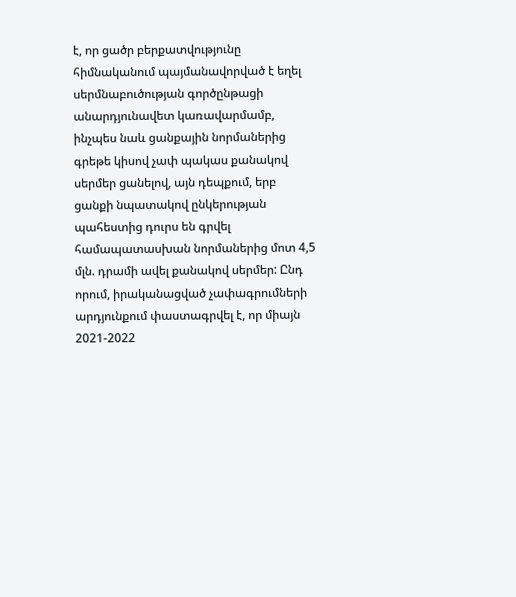է, որ ցածր բերքատվությունը հիմնականում պայմանավորված է եղել սերմնաբուծության գործընթացի անարդյունավետ կառավարմամբ, ինչպես նաև ցանքային նորմաներից գրեթե կիսով չափ պակաս քանակով սերմեր ցանելով, այն դեպքում, երբ ցանքի նպատակով ընկերության պահեստից դուրս են գրվել համապատասխան նորմաներից մոտ 4,5 մլն. դրամի ավել քանակով սերմեր: Ընդ որում, իրականացված չափագրումների արդյունքում փաստագրվել է, որ միայն 2021-2022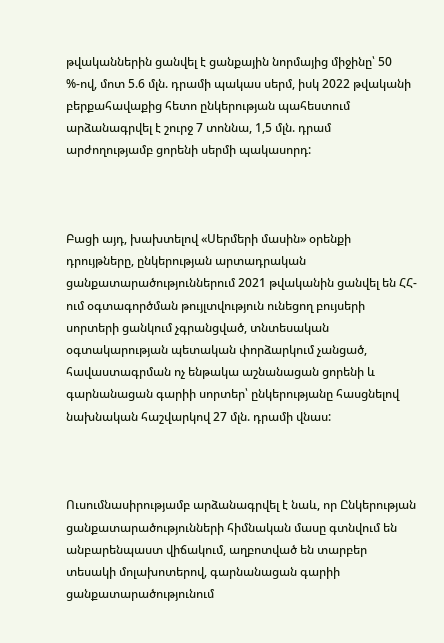թվականներին ցանվել է ցանքային նորմայից միջինը՝ 50 %-ով, մոտ 5.6 մլն. դրամի պակաս սերմ, իսկ 2022 թվականի բերքահավաքից հետո ընկերության պահեստում արձանագրվել է շուրջ 7 տոննա, 1,5 մլն. դրամ արժողությամբ ցորենի սերմի պակասորդ:



Բացի այդ, խախտելով «Սերմերի մասին» օրենքի դրույթները, ընկերության արտադրական ցանքատարածություններում 2021 թվականին ցանվել են ՀՀ-ում օգտագործման թույլտվություն ունեցող բույսերի սորտերի ցանկում չգրանցված, տնտեսական օգտակարության պետական փորձարկում չանցած, հավաստագրման ոչ ենթակա աշնանացան ցորենի և գարնանացան գարիի սորտեր՝ ընկերությանը հասցնելով նախնական հաշվարկով 27 մլն. դրամի վնաս:



Ուսումնասիրությամբ արձանագրվել է նաև, որ Ընկերության ցանքատարածությունների հիմնական մասը գտնվում են անբարենպաստ վիճակում, աղբոտված են տարբեր տեսակի մոլախոտերով, գարնանացան գարիի ցանքատարածությունում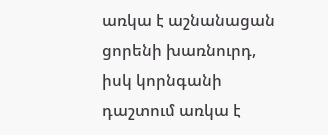առկա է աշնանացան ցորենի խառնուրդ, իսկ կորնգանի դաշտում առկա է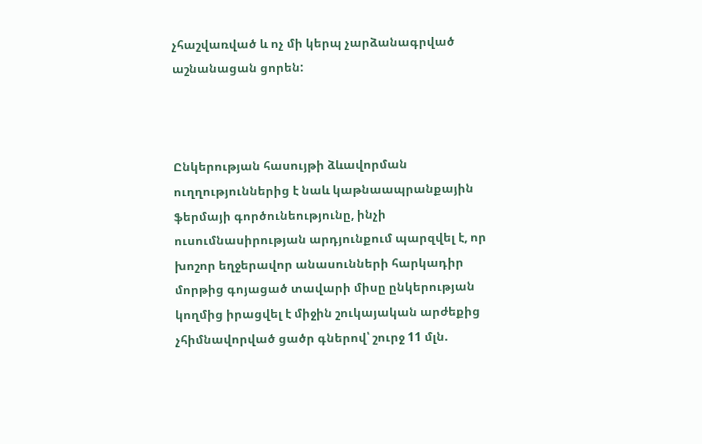չհաշվառված և ոչ մի կերպ չարձանագրված աշնանացան ցորեն:



Ընկերության հասույթի ձևավորման ուղղություններից է նաև կաթնաապրանքային ֆերմայի գործունեությունը, ինչի ուսումնասիրության արդյունքում պարզվել է, որ խոշոր եղջերավոր անասունների հարկադիր մորթից գոյացած տավարի միսը ընկերության կողմից իրացվել է միջին շուկայական արժեքից չհիմնավորված ցածր գներով՝ շուրջ 11 մլն.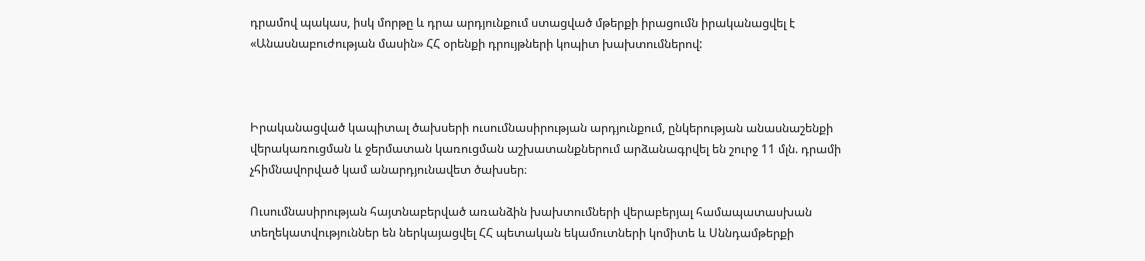դրամով պակաս, իսկ մորթը և դրա արդյունքում ստացված մթերքի իրացումն իրականացվել է «Անասնաբուժության մասին» ՀՀ օրենքի դրույթների կոպիտ խախտումներով:



Իրականացված կապիտալ ծախսերի ուսումնասիրության արդյունքում, ընկերության անասնաշենքի վերակառուցման և ջերմատան կառուցման աշխատանքներում արձանագրվել են շուրջ 11 մլն. դրամի չհիմնավորված կամ անարդյունավետ ծախսեր։

Ուսումնասիրության հայտնաբերված առանձին խախտումների վերաբերյալ համապատասխան տեղեկատվություններ են ներկայացվել ՀՀ պետական եկամուտների կոմիտե և Սննդամթերքի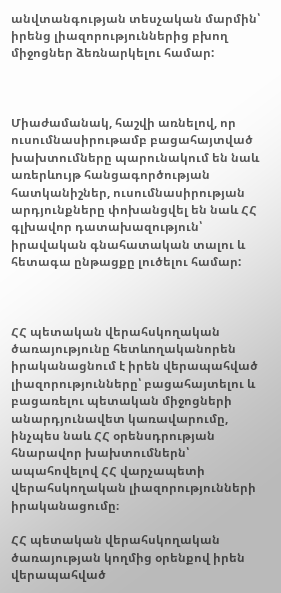անվտանգության տեսչական մարմին՝ իրենց լիազորություններից բխող միջոցներ ձեռնարկելու համար:



Միաժամանակ, հաշվի առնելով, որ ուսումնասիրութամբ բացահայտված խախտումները պարունակում են նաև առերևույթ հանցագործության հատկանիշներ, ուսումնասիրության արդյունքները փոխանցվել են նաև ՀՀ գլխավոր դատախազություն՝ իրավական գնահատական տալու և հետագա ընթացքը լուծելու համար:



ՀՀ պետական վերահսկողական ծառայությունը հետևողականորեն իրականացնում է իրեն վերապահված լիազորությունները՝ բացահայտելու և բացառելու պետական միջոցների անարդյունավետ կառավարումը, ինչպես նաև ՀՀ օրենսդրության հնարավոր խախտումներն՝ ապահովելով ՀՀ վարչապետի վերահսկողական լիազորությունների իրականացումը։

ՀՀ պետական վերահսկողական ծառայության կողմից օրենքով իրեն վերապահված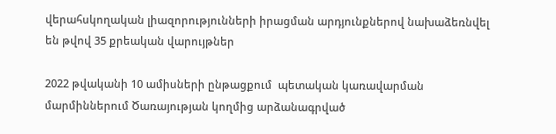վերահսկողական լիազորությունների իրացման արդյունքներով նախաձեռնվել են թվով 35 քրեական վարույթներ

2022 թվականի 10 ամիսների ընթացքում  պետական կառավարման մարմիններում Ծառայության կողմից արձանագրված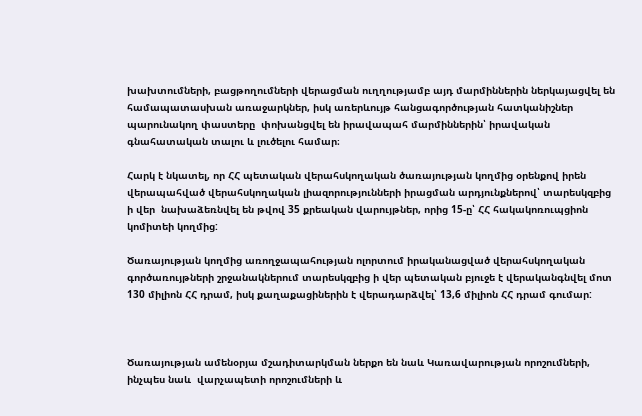խախտումների, բացթողումների վերացման ուղղությամբ այդ մարմիններին ներկայացվել են համապատասխան առաջարկներ, իսկ առերևույթ հանցագործության հատկանիշներ պարունակող փաստերը  փոխանցվել են իրավապահ մարմիններին՝ իրավական գնահատական տալու և լուծելու համար։

Հարկ է նկատել, որ ՀՀ պետական վերահսկողական ծառայության կողմից օրենքով իրեն վերապահված վերահսկողական լիազորությունների իրացման արդյունքներով՝ տարեսկզբից ի վեր  նախաձեռնվել են թվով 35 քրեական վարույթներ, որից 15-ը՝ ՀՀ հակակոռուպցիոն կոմիտեի կողմից:

Ծառայության կողմից առողջապահության ոլորտում իրականացված վերահսկողական գործառույթների շրջանակներում տարեսկզբից ի վեր պետական բյուջե է վերականգնվել մոտ 130 միլիոն ՀՀ դրամ, իսկ քաղաքացիներին է վերադարձվել՝ 13,6 միլիոն ՀՀ դրամ գումար:



Ծառայության ամենօրյա մշադիտարկման ներքո են նաև Կառավարության որոշումների, ինչպես նաև  վարչապետի որոշումների և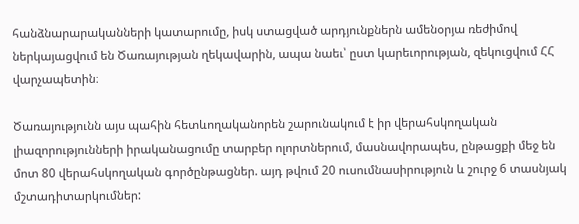հանձնարարականների կատարումը, իսկ ստացված արդյունքներն ամենօրյա ռեժիմով ներկայացվում են Ծառայության ղեկավարին, ապա նաեւ՝ ըստ կարեւորության, զեկուցվում ՀՀ վարչապետին։

Ծառայությունն այս պահին հետևողականորեն շարունակում է իր վերահսկողական լիազորությունների իրականացումը տարբեր ոլորտներում, մասնավորապես, ընթացքի մեջ են մոտ 80 վերահսկողական գործընթացներ. այդ թվում 20 ուսումնասիրություն և շուրջ 6 տասնյակ մշտադիտարկումներ: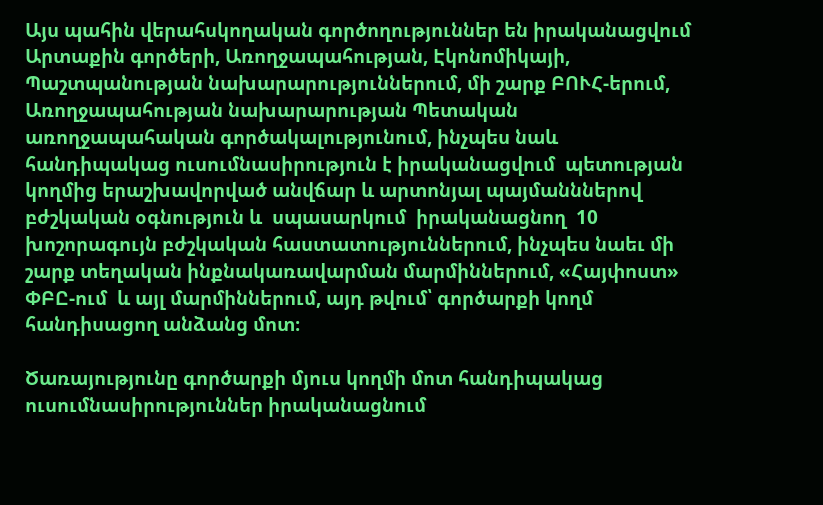Այս պահին վերահսկողական գործողություններ են իրականացվում Արտաքին գործերի, Առողջապահության, Էկոնոմիկայի, Պաշտպանության նախարարություններում, մի շարք ԲՈՒՀ-երում, Առողջապահության նախարարության Պետական առողջապահական գործակալությունում, ինչպես նաև հանդիպակաց ուսումնասիրություն է իրականացվում  պետության կողմից երաշխավորված անվճար և արտոնյալ պայմանններով բժշկական օգնություն և  սպասարկում  իրականացնող  10 խոշորագույն բժշկական հաստատություններում, ինչպես նաեւ մի շարք տեղական ինքնակառավարման մարմիններում, «Հայփոստ» ՓԲԸ-ում  և այլ մարմիններում, այդ թվում՝ գործարքի կողմ հանդիսացող անձանց մոտ։

Ծառայությունը գործարքի մյուս կողմի մոտ հանդիպակաց ուսումնասիրություններ իրականացնում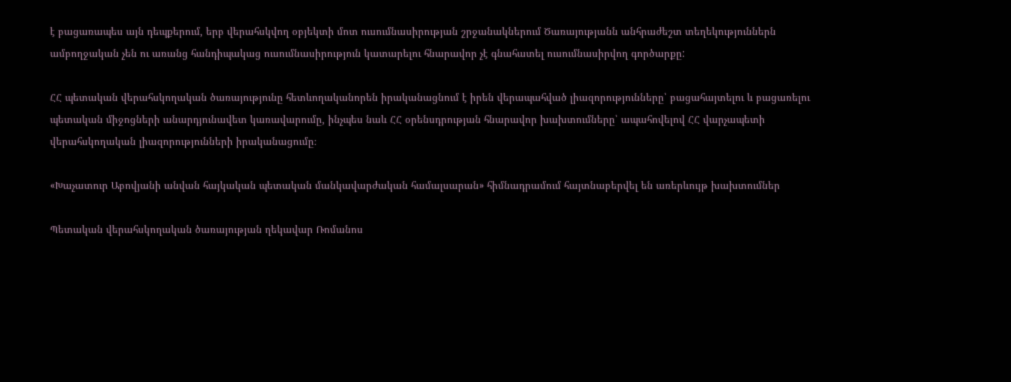է բացառապես այն դեպքերում, երբ վերահսկվող օբյեկտի մոտ ուսումնասիրության շրջանակներում Ծառայությանն անհրաժեշտ տեղեկություններն ամբողջական չեն ու առանց հանդիպակաց ուսումնասիրություն կատարելու հնարավոր չէ գնահատել ուսումնասիրվող գործարքը:

ՀՀ պետական վերահսկողական ծառայությունը հետևողականորեն իրականացնում է իրեն վերապահված լիազորությունները՝ բացահայտելու և բացառելու պետական միջոցների անարդյունավետ կառավարումը, ինչպես նաև ՀՀ օրենսդրության հնարավոր խախտումները՝ ապահովելով ՀՀ վարչապետի վերահսկողական լիազորությունների իրականացումը։

«Խաչատուր Աբովյանի անվան հայկական պետական մանկավարժական համալսարան» հիմնադրամում հայտնաբերվել են առերևույթ խախտումներ

Պետական վերահսկողական ծառայության ղեկավար Ռոմանոս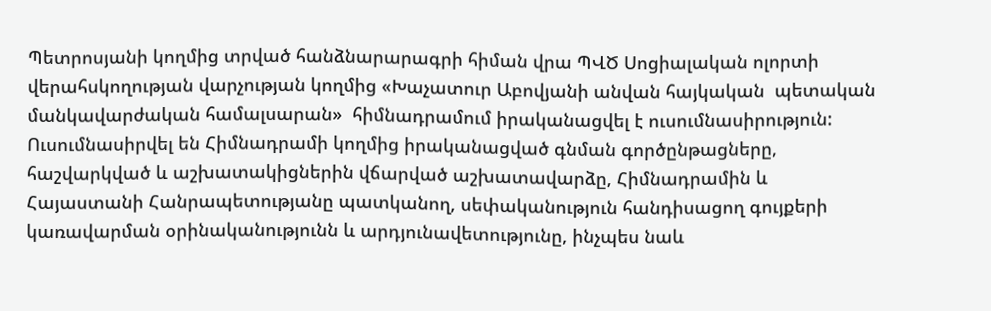Պետրոսյանի կողմից տրված հանձնարարագրի հիման վրա ՊՎԾ Սոցիալական ոլորտի վերահսկողության վարչության կողմից «Խաչատուր Աբովյանի անվան հայկական  պետական մանկավարժական համալսարան»  հիմնադրամում իրականացվել է ուսումնասիրություն: Ուսումնասիրվել են Հիմնադրամի կողմից իրականացված գնման գործընթացները, հաշվարկված և աշխատակիցներին վճարված աշխատավարձը, Հիմնադրամին և Հայաստանի Հանրապետությանը պատկանող, սեփականություն հանդիսացող գույքերի կառավարման օրինականությունն և արդյունավետությունը, ինչպես նաև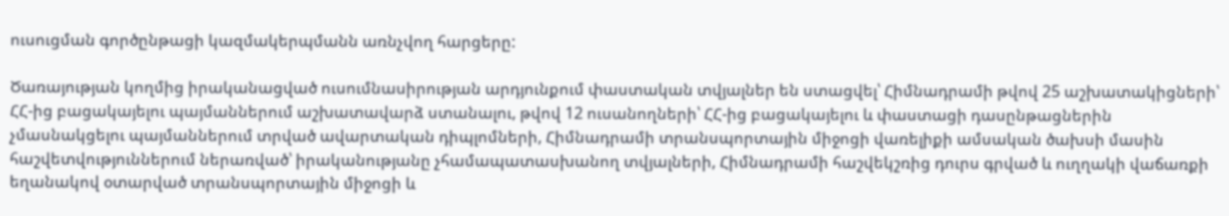ուսուցման գործընթացի կազմակերպմանն առնչվող հարցերը:

Ծառայության կողմից իրականացված ուսումնասիրության արդյունքում փաստական տվյալներ են ստացվել՝ Հիմնադրամի թվով 25 աշխատակիցների՝ ՀՀ-ից բացակայելու պայմաններում աշխատավարձ ստանալու, թվով 12 ուսանողների՝ ՀՀ-ից բացակայելու և փաստացի դասընթացներին չմասնակցելու պայմաններում տրված ավարտական դիպլոմների, Հիմնադրամի տրանսպորտային միջոցի վառելիքի ամսական ծախսի մասին հաշվետվություններում ներառված՝ իրականությանը չհամապատասխանող տվյալների, Հիմնադրամի հաշվեկշռից դուրս գրված և ուղղակի վաճառքի եղանակով օտարված տրանսպորտային միջոցի և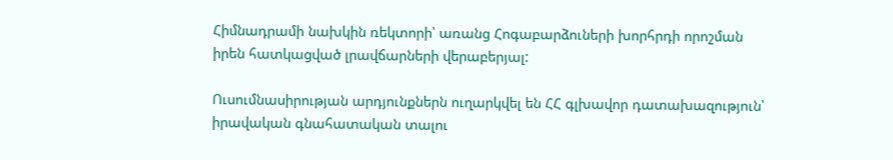Հիմնադրամի նախկին ռեկտորի՝ առանց Հոգաբարձուների խորհրդի որոշման իրեն հատկացված լրավճարների վերաբերյալ:

Ուսումնասիրության արդյունքներն ուղարկվել են ՀՀ գլխավոր դատախազություն՝ իրավական գնահատական տալու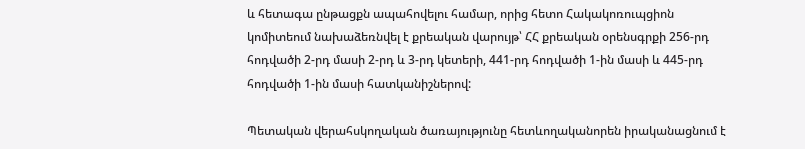և հետագա ընթացքն ապահովելու համար, որից հետո Հակակոռուպցիոն կոմիտեում նախաձեռնվել է քրեական վարույթ՝ ՀՀ քրեական օրենսգրքի 256-րդ հոդվածի 2-րդ մասի 2-րդ և 3-րդ կետերի, 441-րդ հոդվածի 1-ին մասի և 445-րդ հոդվածի 1-ին մասի հատկանիշներով:

Պետական վերահսկողական ծառայությունը հետևողականորեն իրականացնում է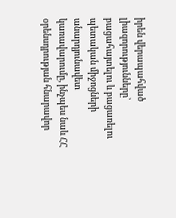իրեն վերապահված լիազորությունները՝ բացահայտելու և բացառելու պետական միջոցների անարդյունավետ կառավարումը, ինչպես նաև ՀՀ օրենսդրության հնարավոր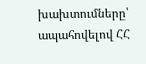խախտումները՝ ապահովելով ՀՀ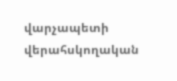վարչապետի վերահսկողական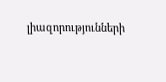լիազորությունների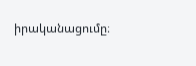իրականացումը։